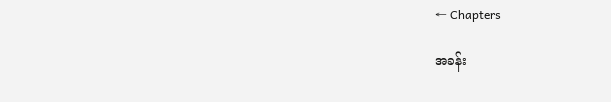← Chapters

အခန်း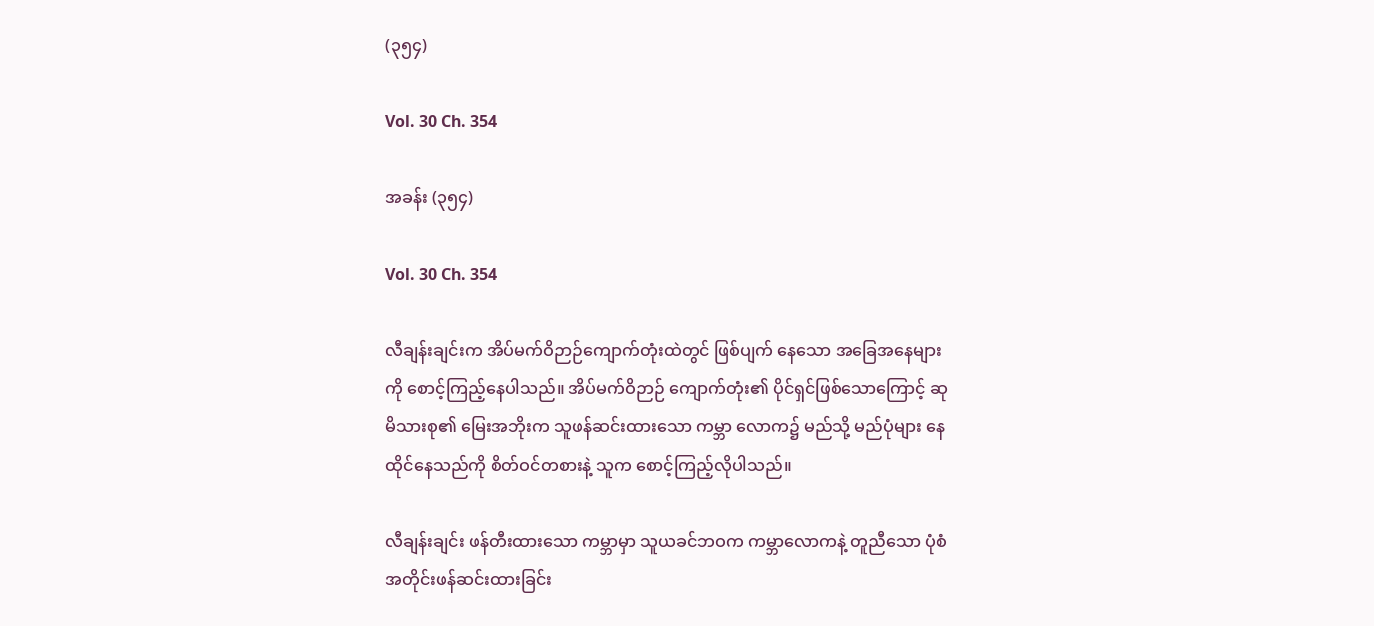(၃၅၄)

Vol. 30 Ch. 354

အခန်း (၃၅၄)

Vol. 30 Ch. 354

လီချန်းချင်းက အိပ်မက်ဝိဉာဉ်ကျောက်တုံးထဲတွင် ဖြစ်ပျက် နေသော အခြေအနေများကို စောင့်ကြည့်နေပါသည်။ အိပ်မက်ဝိဉာဉ် ကျောက်တုံး၏ ပိုင်ရှင်ဖြစ်သောကြောင့် ဆုမိသားစု၏ မြေးအဘိုးက သူဖန်ဆင်းထားသော ကမ္ဘာ လောက၌ မည်သို့ မည်ပုံများ နေထိုင်နေသည်ကို စိတ်ဝင်တစားနဲ့ သူက စောင့်ကြည့်လိုပါသည်။

လီချန်းချင်း ဖန်တီးထားသော ကမ္ဘာမှာ သူယခင်ဘဝက ကမ္ဘာလောကနဲ့ တူညီသော ပုံစံအတိုင်းဖန်ဆင်းထားခြင်း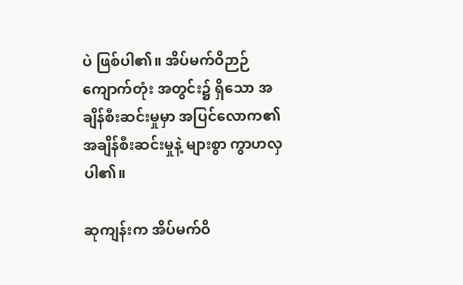ပဲ ဖြစ်ပါ၏။ အိပ်မက်ဝိဉာဉ် ကျောက်တုံး အတွင်း၌ ရှိသော အချိန်စီးဆင်းမှုမှာ အပြင်လောက၏ အချိန်စီးဆင်းမှုနဲ့ များစွာ ကွာဟလှပါ၏။

ဆုကျန်းက အိပ်မက်ဝိ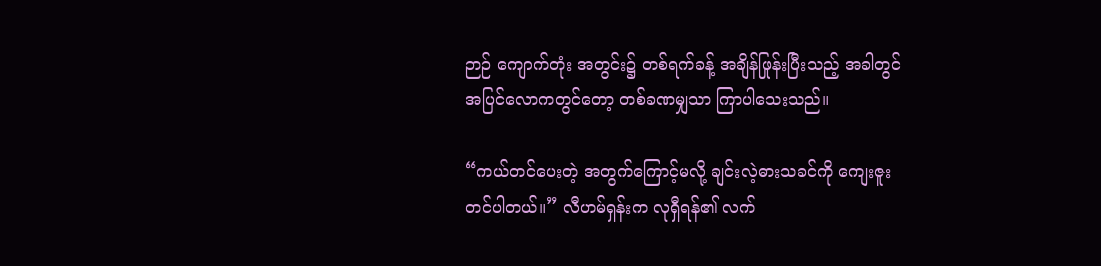ဉာဉ် ကျောက်တုံး အတွင်း၌ တစ်ရက်ခန့် အချိန်ဖြုန်းပြီးသည့် အခါတွင် အပြင်လောကတွင်တော့ တစ်ခဏမျှသာ ကြာပါသေးသည်။

“ကယ်တင်ပေးတဲ့ အတွက်ကြောင့်မလို့ ချင်းလဲ့ဓားသခင်ကို ကျေးဇူးတင်ပါတယ်။” လီဟမ်ရှန်းက လုရှီရန်၏ လက်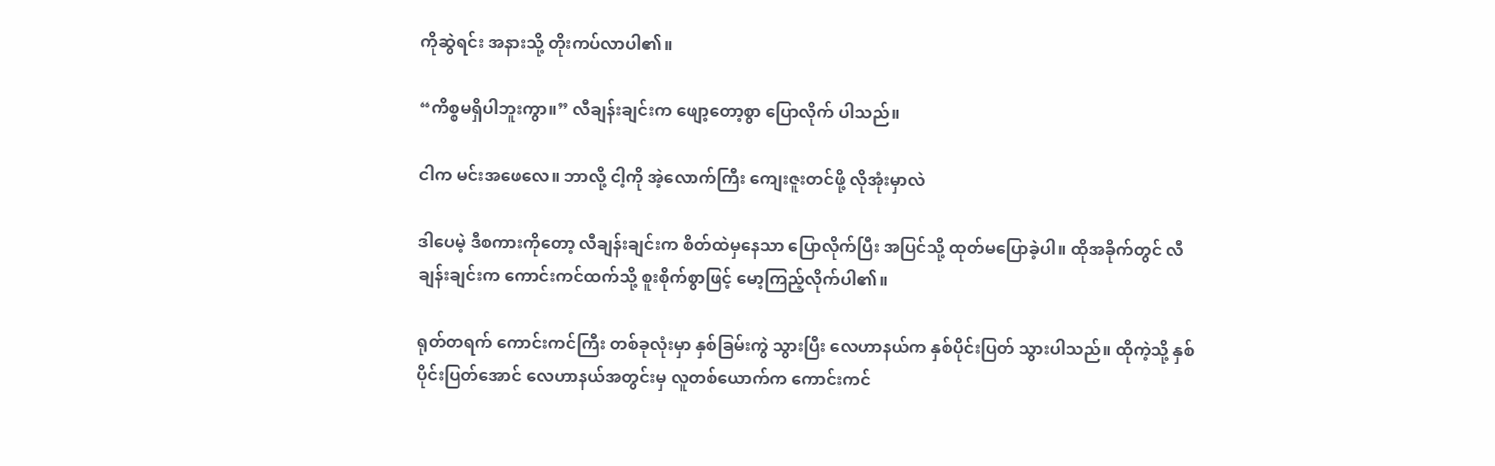ကိုဆွဲရင်း အနားသို့ တိုးကပ်လာပါ၏။

“ကိစ္စမရှိပါဘူးကွာ။” လီချန်းချင်းက ဖျော့တော့စွာ ပြောလိုက် ပါသည်။

ငါက မင်းအဖေလေ။ ဘာလို့ ငါ့ကို အဲ့လောက်ကြီး ကျေးဇူးတင်ဖို့ လိုအုံးမှာလဲ

ဒါပေမဲ့ ဒီစကားကိုတော့ လီချန်းချင်းက စိတ်ထဲမှနေသာ ပြောလိုက်ပြီး အပြင်သို့ ထုတ်မပြောခဲ့ပါ။ ထိုအခိုက်တွင် လီချန်းချင်းက ကောင်းကင်ထက်သို့ စူးစိုက်စွာဖြင့် မော့ကြည့်လိုက်ပါ၏။

ရုတ်တရက် ကောင်းကင်ကြီး တစ်ခုလုံးမှာ နှစ်ခြမ်းကွဲ သွားပြီး လေဟာနယ်က နှစ်ပိုင်းပြတ် သွားပါသည်။ ထိုကဲ့သို့ နှစ်ပိုင်းပြတ်အောင် လေဟာနယ်အတွင်းမှ လူတစ်ယောက်က ကောင်းကင်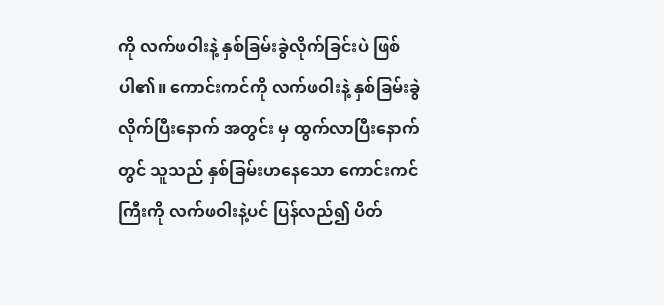ကို လက်ဖဝါးနဲ့ နှစ်ခြမ်းခွဲလိုက်ခြင်းပဲ ဖြစ်ပါ၏။ ကောင်းကင်ကို လက်ဖဝါးနဲ့ နှစ်ခြမ်းခွဲလိုက်ပြီးနောက် အတွင်း မှ ထွက်လာပြီးနောက်တွင် သူသည် နှစ်ခြမ်းဟနေသော ကောင်းကင်ကြီးကို လက်ဖဝါးနဲ့ပင် ပြန်လည်၍ ပိတ်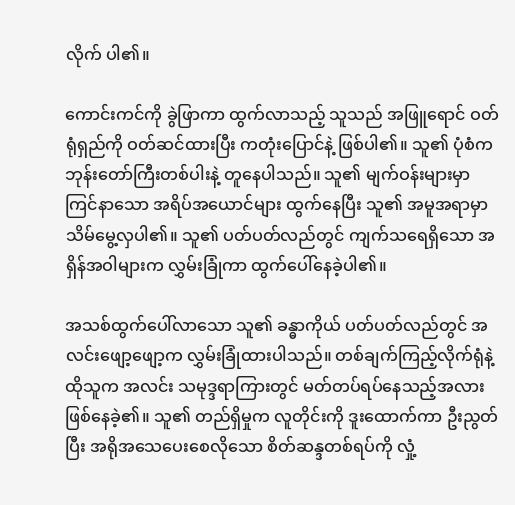လိုက် ပါ၏။

ကောင်းကင်ကို ခွဲဖြာကာ ထွက်လာသည့် သူသည် အဖြူရောင် ဝတ်ရုံရှည်ကို ဝတ်ဆင်ထားပြီး ကတုံးပြောင်နဲ့ ဖြစ်ပါ၏။ သူ၏ ပုံစံက ဘုန်းတော်ကြီးတစ်ပါးနဲ့ တူနေပါသည်။ သူ၏ မျက်ဝန်းများမှာ ကြင်နာသော အရိပ်အယောင်များ ထွက်နေပြီး သူ၏ အမူအရာမှာ သိမ်မွေ့လှပါ၏။ သူ၏ ပတ်ပတ်လည်တွင် ကျက်သရေရှိသော အရှိန်အဝါများက လွှမ်းခြုံကာ ထွက်ပေါ်နေခဲ့ပါ၏။

အသစ်ထွက်ပေါ်လာသော သူ၏ ခန္ဓာကိုယ် ပတ်ပတ်လည်တွင် အလင်းဖျော့ဖျော့က လွှမ်းခြုံထားပါသည်။ တစ်ချက်ကြည့်လိုက်ရုံနဲ့ ထိုသူက အလင်း သမုဒ္ဒရာကြားတွင် မတ်တပ်ရပ်နေသည့်အလား ဖြစ်နေခဲ့၏။ သူ၏ တည်ရှိမှုက လူတိုင်းကို ဒူးထောက်ကာ ဦးညွတ်ပြီး အရိုအသေပေးစေလိုသော စိတ်ဆန္ဒတစ်ရပ်ကို လှုံ့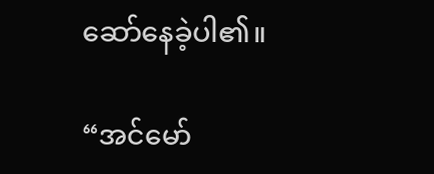ဆော်နေခဲ့ပါ၏။

“အင်မော်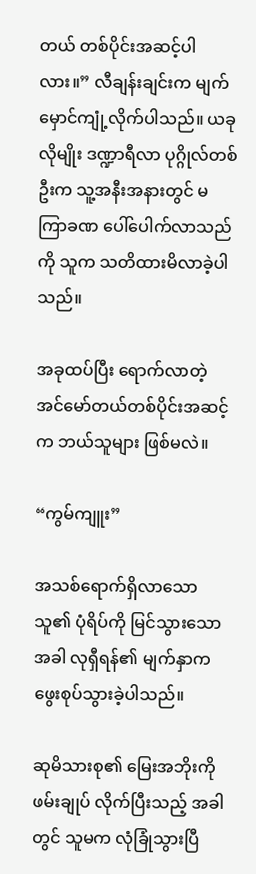တယ် တစ်ပိုင်းအဆင့်ပါလား။” လီချန်းချင်းက မျက်မှောင်ကျုံ့လိုက်ပါသည်။ ယခုလိုမျိုး ဒဏ္ဍာရီလာ ပုဂ္ဂိုလ်တစ်ဦးက သူ့အနီးအနားတွင် မကြာခဏ ပေါ်ပေါက်လာသည်ကို သူက သတိထားမိလာခဲ့ပါသည်။

အခုထပ်ပြီး ရောက်လာတဲ့ အင်မော်တယ်တစ်ပိုင်းအဆင့်က ဘယ်သူများ ဖြစ်မလဲ။

“ကွမ်ကျူး”

အသစ်ရောက်ရှိလာသော သူ၏ ပုံရိပ်ကို မြင်သွားသောအခါ လုရှီရန်၏ မျက်နှာက ဖွေးစုပ်သွားခဲ့ပါသည်။

ဆုမိသားစု၏ မြေးအဘိုးကို ဖမ်းချုပ် လိုက်ပြီးသည့် အခါတွင် သူမက လုံခြုံသွားပြီ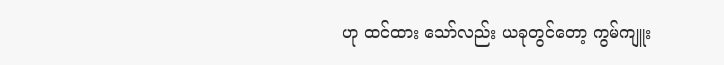ဟု ထင်ထား သော်လည်း ယခုတွင်တော့ ကွမ်ကျူး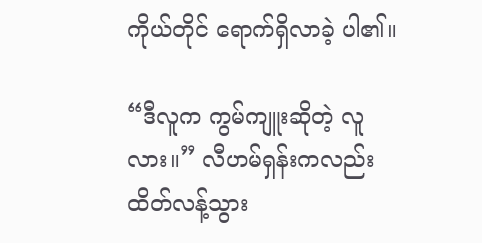ကိုယ်တိုင် ရောက်ရှိလာခဲ့ ပါ၏။

“ဒီလူက ကွမ်ကျူးဆိုတဲ့ လူလား။” လီဟမ်ရှန်းကလည်း ထိတ်လန့်သွား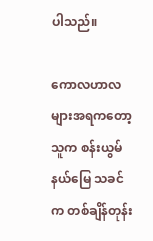ပါသည်။

ကောလဟာလများအရကတော့ သူက စန်းယွမ်နယ်မြေ သခင်က တစ်ချိန်တုန်း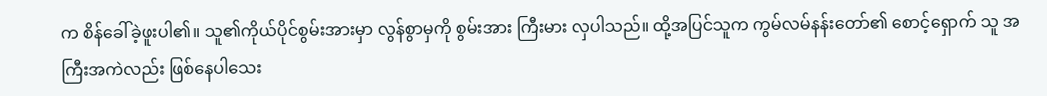က စိန်ခေါ်ခဲ့ဖူးပါ၏။ သူ၏ကိုယ်ပိုင်စွမ်းအားမှာ လွန်စွာမှကို စွမ်းအား ကြီးမား လှပါသည်။ ထို့အပြင်သူက ကွမ်လမ်နန်းတော်၏ စောင့်ရှောက် သူ အကြီးအကဲလည်း ဖြစ်နေပါသေး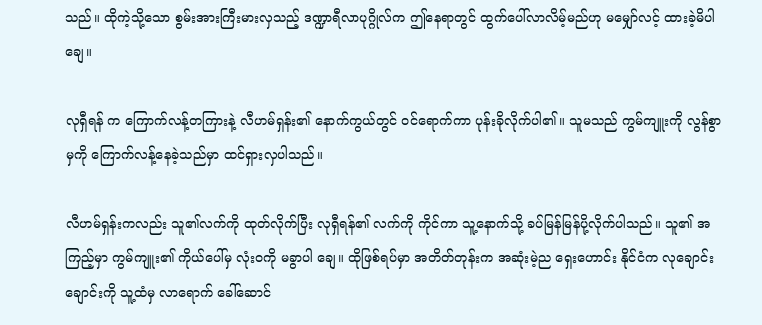သည်‌။ ထိုကဲ့သို့သော စွမ်းအားကြီးမားလှသည့် ဒဏ္ဍာရီလာပုဂ္ဂိုလ်က ဤနေရာတွင် ထွက်ပေါ်လာလိမ့်မည်ဟု မမျှော်လင့် ထားခဲ့မိပါချေ။

လုရှီရန် က ကြောက်လန့်တကြားနဲ့ လီဟမ်ရှန်း၏ နောက်ကွယ်တွင် ဝင်ရောက်ကာ ပုန်းခိုလိုက်ပါ၏။ သူမသည် ကွမ်ကျူးကို လွန်စွာမှကို ကြောက်လန့်နေခဲ့သည်မှာ ထင်ရှားလှပါသည်။

လီဟမ်ရှန်းကလည်း သူ၏လက်ကို ထုတ်လိုက်ပြီး လုရှီရန်၏ လက်ကို ကိုင်ကာ သူ့နောက်သို့ ခပ်မြန်မြန်ပို့လိုက်ပါသည်။ သူ၏ အကြည့်မှာ ကွမ်ကျူး၏ ကိုယ်ပေါ်မှ လုံးဝကို မခွာပါ ချေ။ ထိုဖြစ်ရပ်မှာ အတိတ်တုန်းက အဆုံးမဲ့ည ရှေးဟောင်း နိုင်ငံက လုချောင်းချောင်းကို သူ့ထံမှ လာရောက် ခေါ်ဆောင်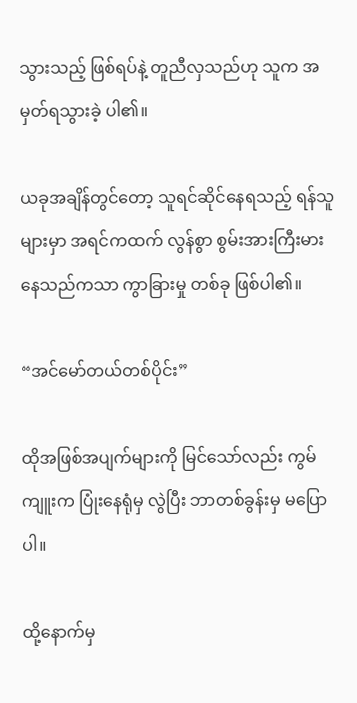သွားသည့် ဖြစ်ရပ်နဲ့ တူညီလှသည်ဟု သူက အမှတ်ရသွားခဲ့ ပါ၏။

ယခုအချိန်တွင်တော့ သူရင်ဆိုင်နေရသည့် ရန်သူများမှာ အရင်ကထက် လွန်စွာ စွမ်းအားကြီးမားနေသည်ကသာ ကွာခြားမှု တစ်ခု ဖြစ်ပါ၏။

“အင်မော်တယ်တစ်ပိုင်း”

ထိုအဖြစ်အပျက်များကို မြင်သော်လည်း ကွမ်ကျူးက ပြုံးနေရုံမှ လွဲပြီး ဘာတစ်ခွန်းမှ မပြောပါ။

ထို့နောက်မှ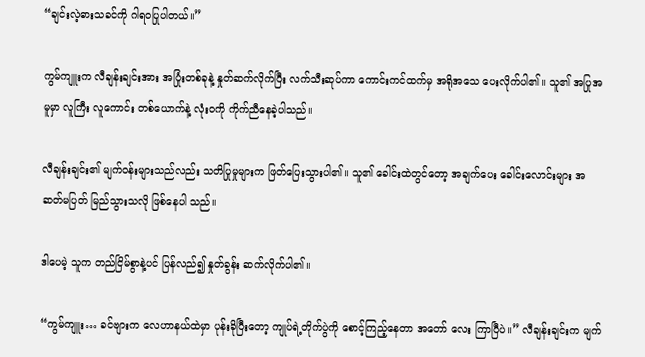“ချင်းလဲ့ဓားသခင်ကို ဂါရဝပြုပါတယ်။”

ကွမ်ကျူးက လီချန်းချင်းအား အပြုံးတစ်ခုနဲ့ နှုတ်ဆက်လိုက်ပြီး လက်သီးဆုပ်ကာ ကောင်းကင်ထက်မှ အရိုအသေ ပေးလိုက်ပါ၏။ သူ၏ အပြုအမူမှာ လူကြီး လူကောင်း တစ်ယောက်နဲ့ လုံးဝကို ကိုက်ညီနေခဲ့ပါသည်။

လီချန်းချင်း၏ မျက်ဝန်းများသည်လည်း သတိပြုမှုများက ဖြတ်ပြေးသွားပါ၏။ သူ၏ ခေါင်းထဲတွင်တော့ အချက်ပေး ခေါင်းလောင်းများ အဆတ်မပြတ် မြည်သွားသလို ဖြစ်နေပါ သည်။

ဒါပေမဲ့ သူက တည်ငြိမ်စွာနဲ့ပင် ပြန်လည်၍ နှုတ်ခွန်း ဆက်လိုက်ပါ၏။

“ကွမ်ကျူး… ခင်ဗျားက လေဟာနယ်ထဲမှာ ပုန်းခိုပြီးတော့ ကျုပ်ရဲ့တိုက်ပွဲကို စောင့်ကြည့်နေတာ အတော် လေး ကြာပြီပဲ။” လီချန်းချင်းက မျက်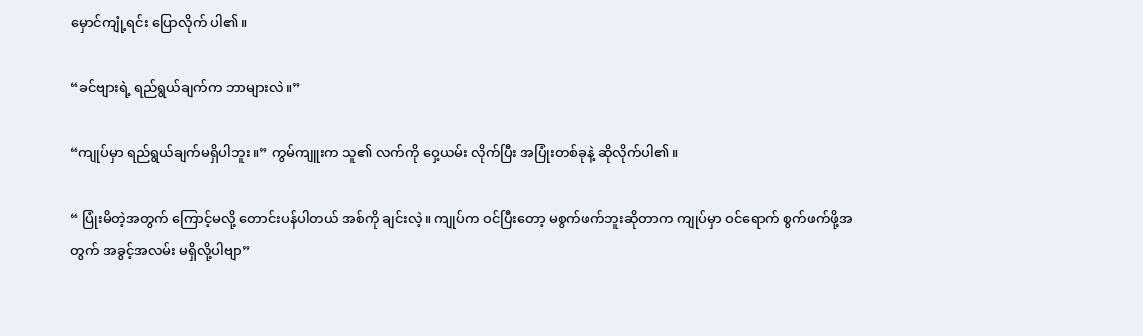မှောင်ကျုံ့ရင်း ပြောလိုက် ပါ၏။

“ခင်ဗျားရဲ့ ရည်ရွယ်ချက်က ဘာများလဲ။”

“ကျုပ်မှာ ရည်ရွယ်ချက်မရှိပါဘူး။” ကွမ်ကျူးက သူ၏ လက်ကို ဝှေ့ယမ်း လိုက်ပြီး အပြုံးတစ်ခုနဲ့ ဆိုလိုက်ပါ၏။

“ ပြုံးမိတဲ့အတွက် ကြောင့်မလို့ တောင်းပန်ပါတယ် အစ်ကို ချင်းလဲ့။ ကျုပ်က ဝင်ပြီးတော့ မစွက်ဖက်ဘူးဆိုတာက ကျုပ်မှာ ဝင်ရောက် စွက်ဖက်ဖို့အတွက် အခွင့်အလမ်း မရှိလို့ပါဗျာ”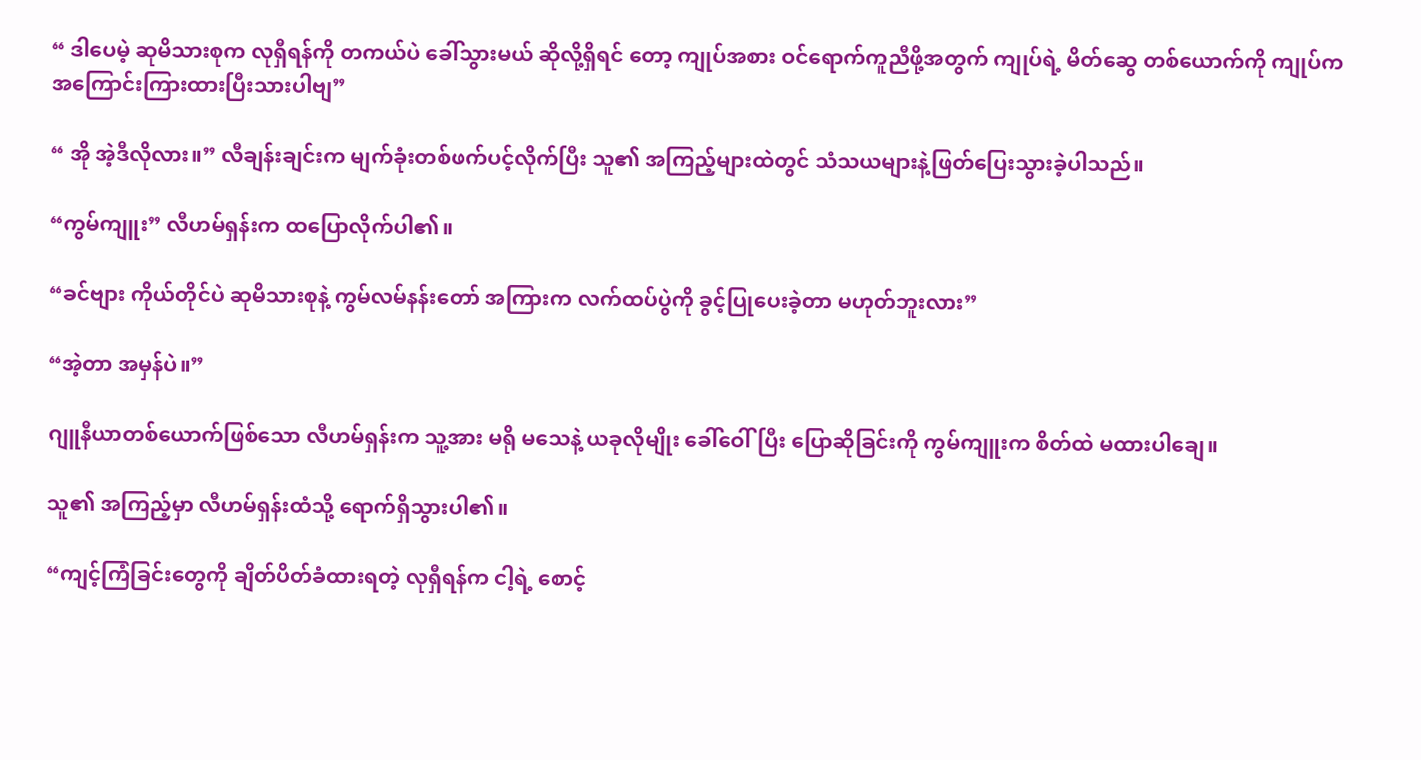“ ဒါပေမဲ့ ဆုမိသားစုက လုရှီရန်ကို တကယ်ပဲ ခေါ်သွားမယ် ဆိုလို့ရှိရင် တော့ ကျုပ်အစား ဝင်ရောက်ကူညီဖို့အတွက် ကျုပ်ရဲ့ မိတ်ဆွေ တစ်ယောက်ကို ကျုပ်က အကြောင်းကြားထားပြီးသားပါဗျ”

“ အို အဲ့ဒီလိုလား။” လီချန်းချင်းက မျက်ခုံးတစ်ဖက်ပင့်လိုက်ပြီး သူ၏ အကြည့်များထဲတွင် သံသယများနဲ့ဖြတ်ပြေးသွားခဲ့ပါသည်။

“ကွမ်ကျူး” လီဟမ်ရှန်းက ထပြောလိုက်ပါ၏။

“ခင်ဗျား ကိုယ်တိုင်ပဲ ဆုမိသားစုနဲ့ ကွမ်လမ်နန်းတော် အကြားက လက်ထပ်ပွဲကို ခွင့်ပြုပေးခဲ့တာ မဟုတ်ဘူးလား”

“အဲ့တာ အမှန်ပဲ။”

ဂျူနီယာတစ်ယောက်ဖြစ်သော လီဟမ်ရှန်းက သူ့အား မရို မသေနဲ့ ယခုလိုမျိုး ခေါ်ဝေါ်ပြီး ပြောဆိုခြင်းကို ကွမ်ကျူးက စိတ်ထဲ မထားပါချေ။

သူ၏ အကြည့်မှာ လီဟမ်ရှန်းထံသို့ ရောက်ရှိသွားပါ၏။

“ကျင့်ကြံခြင်းတွေကို ချိတ်ပိတ်ခံထားရတဲ့ လုရှီရန်က ငါ့ရဲ့ စောင့်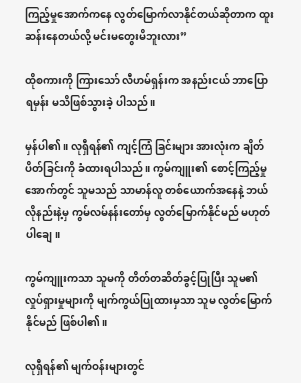ကြည့်မှုအောက်ကနေ လွတ်မြောက်လာနိုင်တယ်ဆိုတာက ထူးဆန်းနေတယ်လို့ မင်းမတွေးမိဘူးလား”

ထိုစကားကို ကြားသော် လီဟမ်ရှန်းက အနည်းငယ် ဘာပြော ရမှန်း မသိဖြစ်သွားခဲ့ ပါသည်။

မှန်ပါ၏။ လုရှီရန်၏ ကျင့်ကြံ ခြင်းများ အားလုံးက ချိတ်ပိတ်ခြင်းကို ခံထားရပါသည်။ ကွမ်ကျူး၏ စောင့်ကြည့်မှု အောက်တွင် သူမသည် သာမာန်လူ တစ်ယောက်အနေနဲ့ ဘယ်လိုနည်းနဲ့မှ ကွမ်လမ်နန်းတော်မှ လွတ်မြောက်နိုင်မည် မဟုတ်ပါချေ။

ကွမ်ကျူးကသာ သူမကို တိတ်တဆိတ်ခွင့်ပြုပြီး သူမ၏လှုပ်ရှားမှုများကို မျက်ကွယ်ပြုထားမှသာ သူမ လွတ်မြောက်နိုင်မည် ဖြစ်ပါ၏။

လုရှီရန်၏ မျက်ဝန်းများတွင်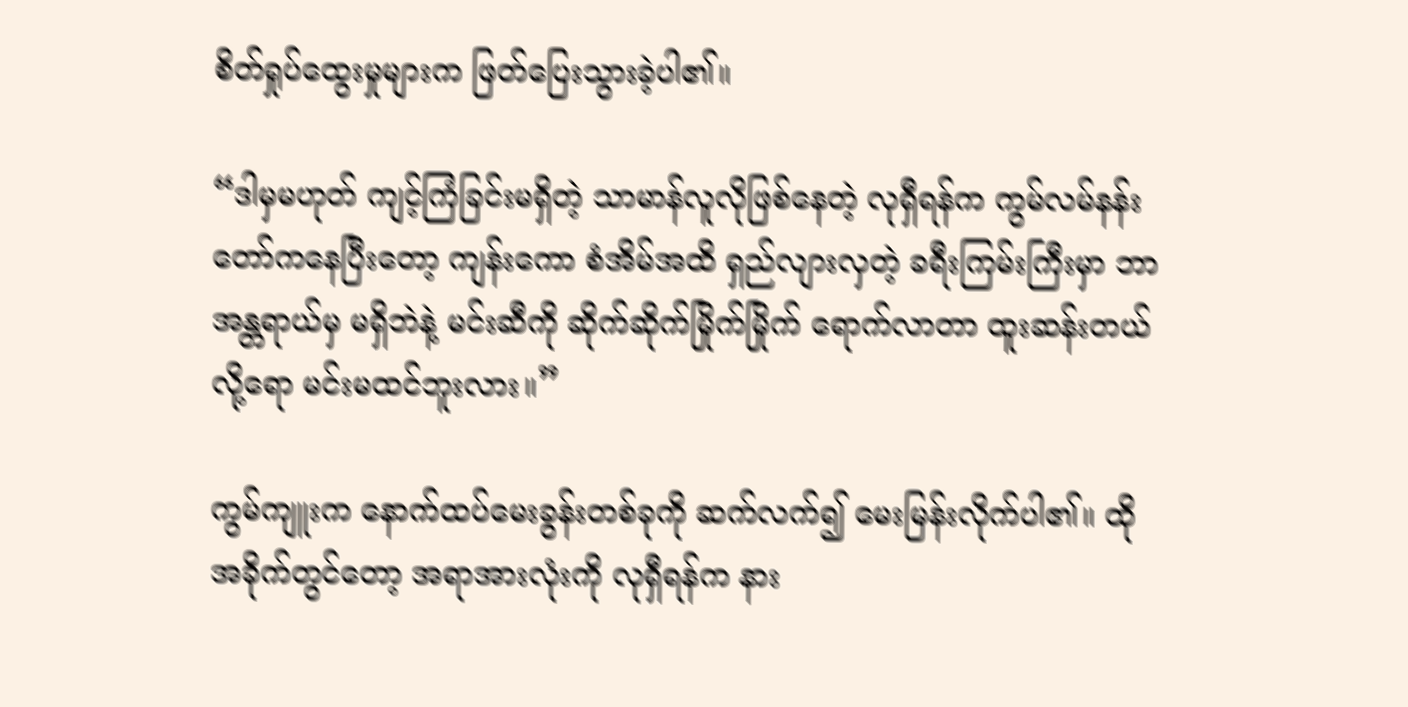စိတ်ရှုပ်ထွေးမှုများက ဖြတ်ပြေးသွားခဲ့ပါ၏။

“ဒါမှမဟုတ် ကျင့်ကြံခြင်းမရှိတဲ့ သာမာန်လူလိုဖြစ်နေတဲ့ လုရှီရန်က ကွမ်လမ်နန်းတော်ကနေပြီးတော့ ကျန်းကော စံအိမ်အထိ ရှည်လျားလှတဲ့ ခရီးကြမ်းကြီးမှာ ဘာအန္တရာယ်မှ မရှိဘဲနဲ့ မင်းဆီကို ဆိုက်ဆိုက်မြိုက်မြိုက် ရောက်လာတာ ထူးဆန်းတယ်လို့ရော မင်းမထင်ဘူးလား။”

ကွမ်ကျူးက နောက်ထပ်မေးခွန်းတစ်ခုကို ဆက်လက်၍ မေးမြန်းလိုက်ပါ၏။ ထိုအခိုက်တွင်တော့ အရာအားလုံးကို လုရှီရန်က နား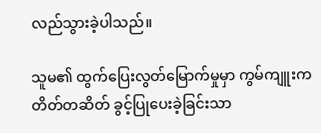လည်သွားခဲ့ပါသည်။

သူမ၏ ထွက်ပြေးလွတ်မြောက်မှုမှာ ကွမ်ကျူးက တိတ်တဆိတ် ခွင့်ပြုပေးခဲ့ခြင်းသာ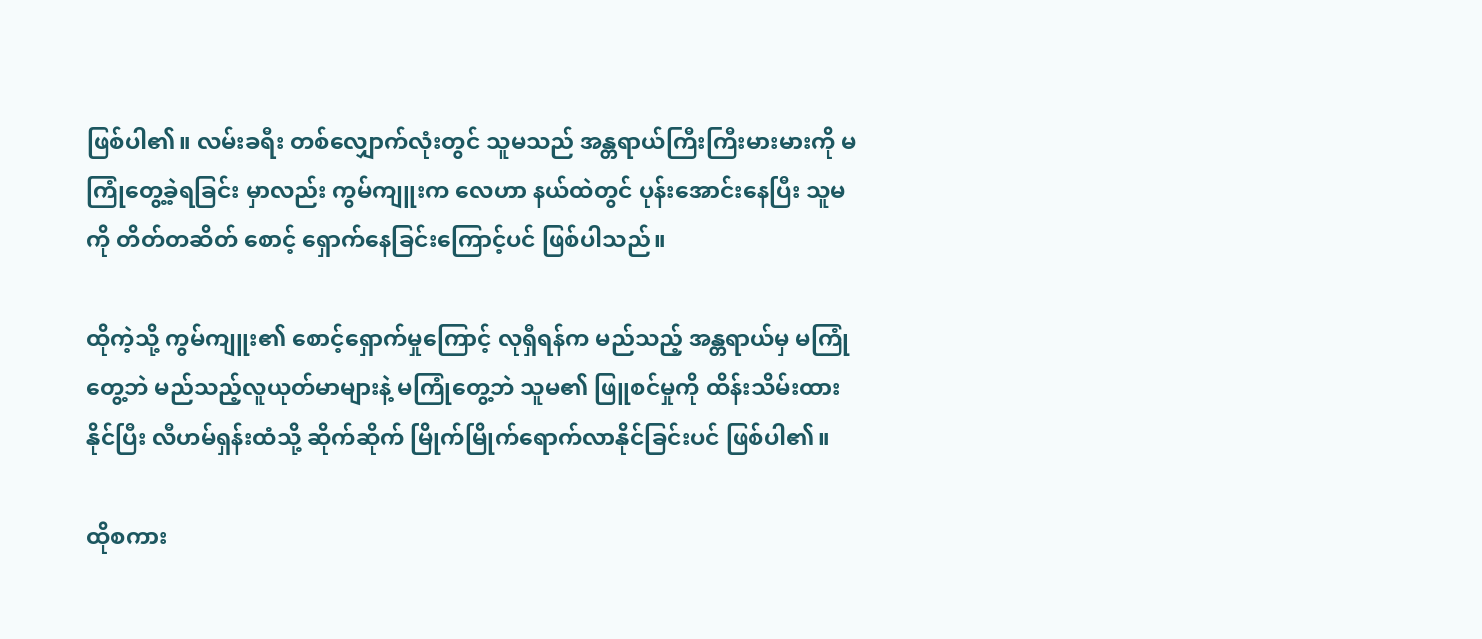ဖြစ်ပါ၏။ လမ်းခရီး တစ်လျှောက်လုံးတွင် သူမသည် အန္တရာယ်ကြီးကြီးမားမားကို မကြုံတွေ့ခဲ့ရခြင်း မှာလည်း ကွမ်ကျူးက လေဟာ နယ်ထဲတွင် ပုန်းအောင်းနေပြီး သူမကို တိတ်တဆိတ် စောင့် ရှောက်နေခြင်းကြောင့်ပင် ဖြစ်ပါသည်။

ထိုကဲ့သို့ ကွမ်ကျူး၏ စောင့်ရှောက်မှုကြောင့် လုရှီရန်က မည်သည့် အန္တရာယ်မှ မကြုံတွေ့ဘဲ မည်သည့်လူယုတ်မာများနဲ့ မကြုံတွေ့ဘဲ သူမ၏ ဖြူစင်မှုကို ထိန်းသိမ်းထားနိုင်ပြီး လီဟမ်ရှန်းထံသို့ ဆိုက်ဆိုက် မြိုက်မြိုက်ရောက်လာနိုင်ခြင်းပင် ဖြစ်ပါ၏။

ထိုစကား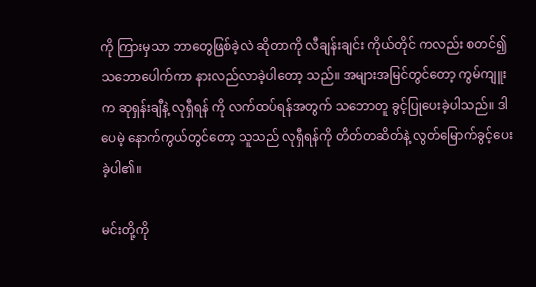ကို ကြားမှသာ ဘာတွေဖြစ်ခဲ့လဲ ဆိုတာကို လီချန်းချင်း ကိုယ်တိုင် ကလည်း စတင်၍ သဘောပေါက်ကာ နားလည်လာခဲ့ပါတော့ သည်။ အများအမြင်တွင်တော့ ကွမ်ကျူးက ဆုရှန်းချီနဲ့ လုရှီရန် ကို လက်ထပ်ရန်အတွက် သဘောတူ ခွင့်ပြုပေးခဲ့ပါသည်။ ဒါပေမဲ့ နောက်ကွယ်တွင်တော့ သူသည် လုရှီရန်ကို တိတ်တဆိတ်နဲ့ လွတ်မြောက်ခွင့်ပေးခဲ့ပါ၏။

မင်းတို့ကို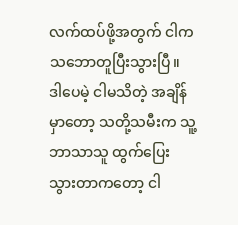လက်ထပ်ဖို့အတွက် ငါက သဘောတူပြီးသွားပြီ။ ဒါပေမဲ့ ငါမသိတဲ့ အချိန်မှာတော့ သတို့သမီးက သူ့ဘာသာသူ ထွက်ပြေးသွားတာကတော့ ငါ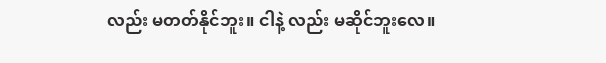လည်း မတတ်နိုင်ဘူး။ ငါနဲ့ လည်း မဆိုင်ဘူးလေ။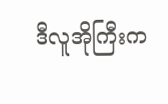ဒီလူအိုကြီးက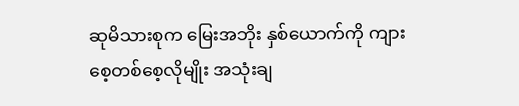ဆုမိသားစုက မြေးအဘိုး နှစ်ယောက်ကို ကျားစေ့တစ်စေ့လိုမျိုး အသုံးချ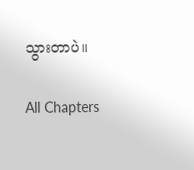သွားတာပဲ။

All Chapters